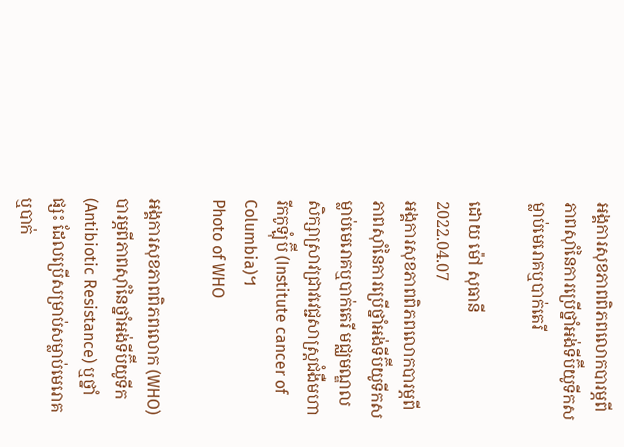អង្គការសុខភាពពិភពលោកបារម្ភពីភាពស៊ាំនៃការប្រើថ្នាំអង់ទីប៊ីយូទីកសម្លាប់មេរោគឬបាក់តេរី

ដោយ ម៉ៅ សុធានី
2022.04.07
អង្គការសុខភាពពិភពលោកបារម្ភពីភាពស៊ាំនៃការប្រើថ្នាំអង់ទីប៊ីយូទីកសម្លាប់មេរោគឬបាក់តេរី មជ្ឈមណ្ឌលសិក្សាស្រាវជ្រាវវេជ្ជសាស្ត្រជំងឺមហារីកកូឡុំប៊ី (Institute cancer of Columbia)។
Photo of WHO

អង្គការសុខភាពពិភពលោក (WHO) បារម្ភពីភាពស៊ាំនៃថ្នាំអង់ទីប៊ីយូទីក (Antibiotic Resistance) ឬថ្នាំផ្សះ ដែលប្រើសម្រាប់សម្លាប់មេរោគ ឬបាក់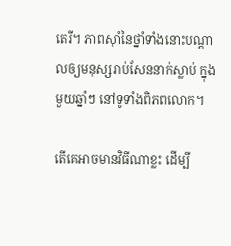តេរី។ ភាពស៊ាំនៃថ្នាំទាំងនោះបណ្តាលឲ្យមនុស្សរាប់សែននាក់ស្លាប់ ក្នុងមួយឆ្នាំៗ នៅទូទាំងពិភពលោក។

តើគេអាចមានវិធីណាខ្លះ ដើម្បី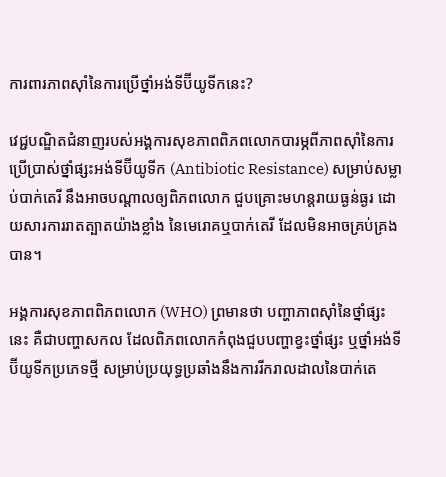ការពារភាពស៊ាំនៃការប្រើថ្នាំអង់ទីប៊ីយូទីកនេះ?

វេជ្ជបណ្ឌិតជំនាញរបស់អង្គការសុខភាពពិភពលោកបារម្ភពីភាពស៊ាំនៃការប្រើប្រាស់ថ្នាំផ្សះអង់ទីប៊ីយូទីក (Antibiotic Resistance) សម្រាប់សម្លាប់បាក់តេរី នឹងអាចបណ្តាលឲ្យពិភពលោក ជួបគ្រោះមហន្តរាយធ្ងន់ធ្ងរ ដោយសារការរាតត្បាតយ៉ាងខ្លាំង នៃមេរោគឬបាក់តេរី ដែលមិនអាចគ្រប់គ្រងបាន។

អង្គការសុខភាពពិភពលោក (WHO) ព្រមានថា បញ្ហាភាពស៊ាំនៃថ្នាំផ្សះនេះ គឺជាបញ្ហាសកល ដែលពិភពលោកកំពុងជួបបញ្ហាខ្វះថ្នាំផ្សះ ឬថ្នាំអង់ទីប៊ីយូទីកប្រភេទថ្មី សម្រាប់ប្រយុទ្ធប្រឆាំងនឹងការរីករាលដាលនៃបាក់តេ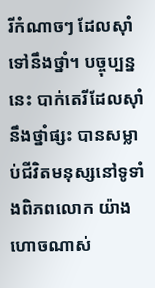រីកំណាចៗ ដែលស៊ាំទៅនឹងថ្នាំ។ បច្ចុប្បន្ននេះ បាក់តេរីដែលស៊ាំនឹងថ្នាំផ្សះ បានសម្លាប់ជីវិតមនុស្សនៅទូទាំងពិភពលោក យ៉ាងហោចណាស់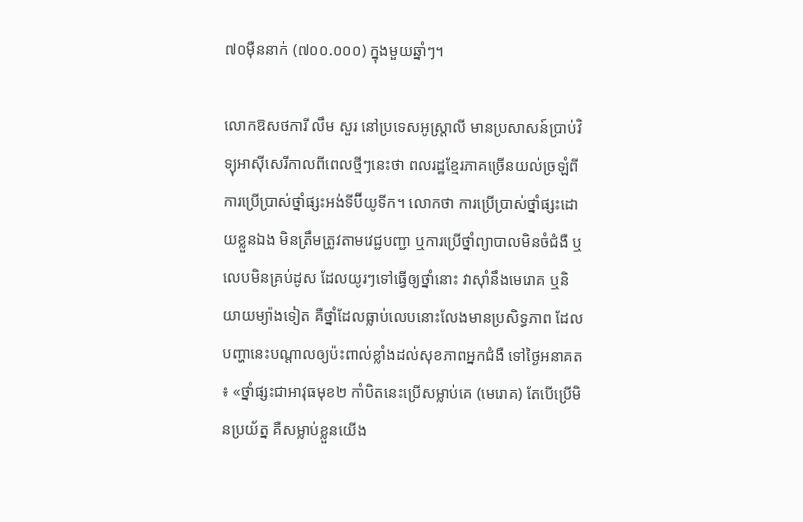៧០ម៉ឺននាក់ (៧០០.០០០) ក្នុងមួយឆ្នាំៗ។

លោកឱសថការី លឹម សួរ នៅប្រទេសអូស្ត្រាលី មានប្រសាសន៍ប្រាប់វិទ្យុអាស៊ីសេរីកាលពីពេលថ្មីៗនេះថា ពលរដ្ឋខ្មែរភាគច្រើនយល់ច្រឡំពីការប្រើប្រាស់ថ្នាំផ្សះអង់ទីប៊ីយូទីក។ លោកថា ការប្រើប្រាស់ថ្នាំផ្សះដោយខ្លួនឯង មិនត្រឹមត្រូវតាមវេជ្ជបញ្ជា ឬការប្រើថ្នាំព្យាបាលមិនចំជំងឺ ឬលេបមិនគ្រប់ដូស ដែលយូរៗទៅធ្វើឲ្យថ្នាំនោះ វាស៊ាំនឹងមេរោគ ឬនិយាយម្យ៉ាងទៀត គឺថ្នាំដែលធ្លាប់លេបនោះលែងមានប្រសិទ្ធភាព ដែលបញ្ហានេះបណ្តាលឲ្យប៉ះពាល់ខ្លាំងដល់សុខភាពអ្នកជំងឺ ទៅថ្ងៃអនាគត៖ «ថ្នាំផ្សះជាអាវុធមុខ២ កាំបិតនេះប្រើសម្លាប់គេ (មេរោគ) តែបើប្រើមិនប្រយ័ត្ន គឺសម្លាប់ខ្លួនយើង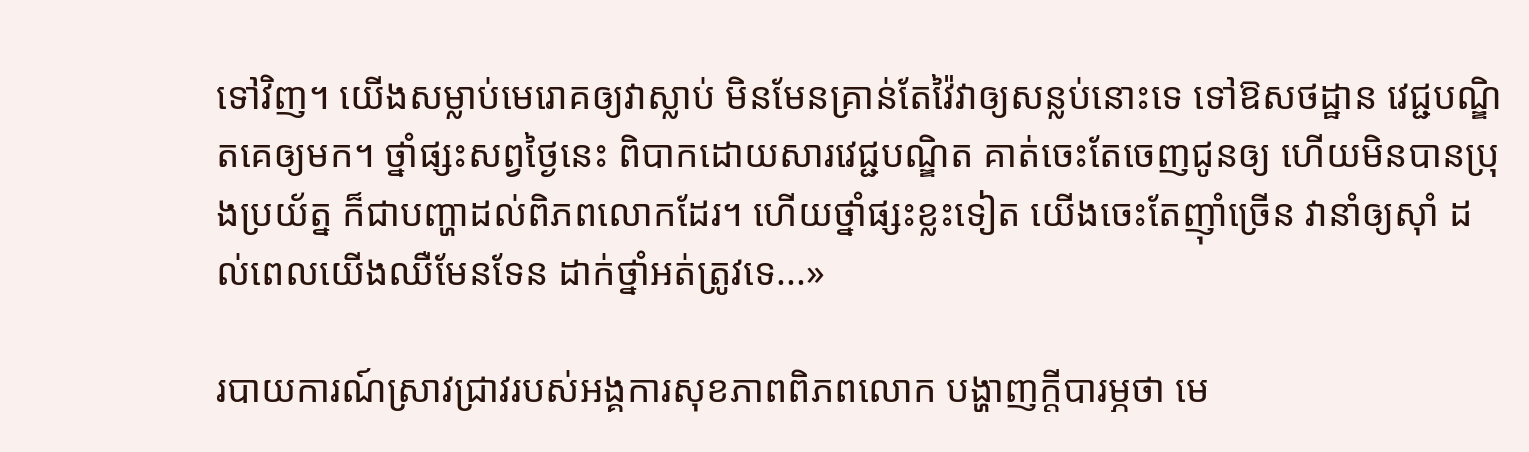ទៅវិញ។ យើងសម្លាប់មេរោគឲ្យវាស្លាប់ មិនមែនគ្រាន់តែវ៉ៃវាឲ្យសន្លប់នោះទេ ទៅឱសថដ្ឋាន វេជ្ជបណ្ឌិតគេឲ្យមក។ ថ្នាំផ្សះសព្វថ្ងៃនេះ ពិបាកដោយសារវេជ្ជបណ្ឌិត គាត់ចេះតែចេញជូនឲ្យ ហើយមិនបានប្រុងប្រយ័ត្ន ក៏ជាបញ្ហាដល់ពិភពលោកដែរ។ ហើយថ្នាំផ្សះខ្លះទៀត យើងចេះតែញ៉ាំច្រើន វានាំឲ្យស៊ាំ ដល់ពេលយើងឈឺមែនទែន ដាក់ថ្នាំអត់ត្រូវទេ...»

របាយការណ៍ស្រាវជ្រាវរបស់អង្គការសុខភាពពិភពលោក បង្ហាញក្តីបារម្ភថា មេ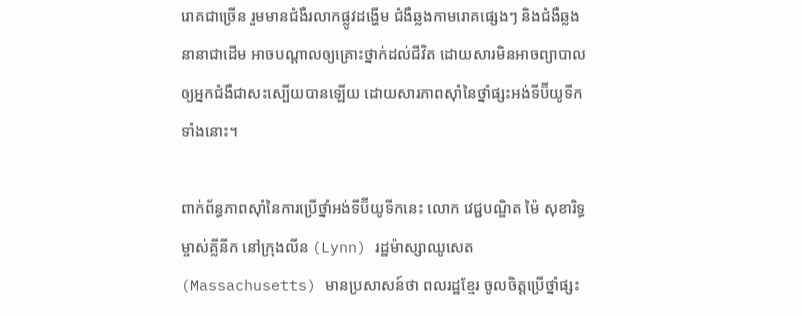រោគជាច្រើន រួមមានជំងឺរលាកផ្លូវដង្ហើម ជំងឺឆ្លងកាមរោគផ្សេងៗ និងជំងឺឆ្លងនានាជាដើម អាចបណ្តាលឲ្យគ្រោះថ្នាក់ដល់ជីវិត ដោយសារមិនអាចព្យាបាលឲ្យអ្នកជំងឺជាសះស្បើយបានឡើយ ដោយសារភាពស៊ាំនៃថ្នាំផ្សះអង់ទីប៊ីយូទីកទាំងនោះ។

ពាក់ព័ន្ធភាពស៊ាំនៃការប្រើថ្នាំអង់ទីប៊ីយូទីកនេះ លោក វេជ្ជបណ្ឌិត ម៉ៃ សុខារិទ្ធ ម្ចាស់គ្លីនីក នៅក្រុងលីន (Lynn) រដ្ឋម៉ាស្សាឈូសេត (Massachusetts) មានប្រសាសន៍ថា ពលរដ្ឋខ្មែរ ចូលចិត្តប្រើថ្នាំផ្សះ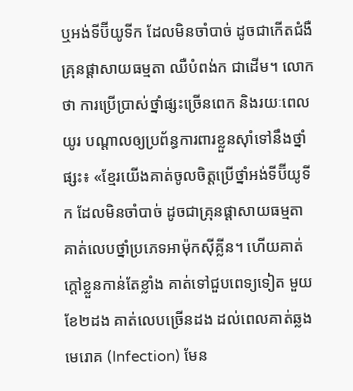ឬអង់ទីប៊ីយូទីក ដែលមិនចាំបាច់ ដូចជាកើតជំងឺគ្រុនផ្តាសាយធម្មតា ឈឺបំពង់ក ជាដើម។ លោកថា ការប្រើប្រាស់ថ្នាំផ្សះច្រើនពេក និងរយៈពេលយូរ បណ្តាលឲ្យប្រព័ន្ធការពារខ្លួនស៊ាំទៅនឹងថ្នាំផ្សះ៖ «ខ្មែរយើងគាត់ចូលចិត្តប្រើថ្នាំអង់ទីប៊ីយូទីក ដែលមិនចាំបាច់ ដូចជាគ្រុនផ្តាសាយធម្មតា គាត់លេបថ្នាំប្រភេទអាម៉ុកស៊ីគ្លីន។ ហើយគាត់ក្តៅខ្លួនកាន់តែខ្លាំង គាត់ទៅជួបពេទ្យទៀត មួយខែ២ដង គាត់លេបច្រើនដង ដល់ពេលគាត់ឆ្លងមេរោគ (Infection) មែន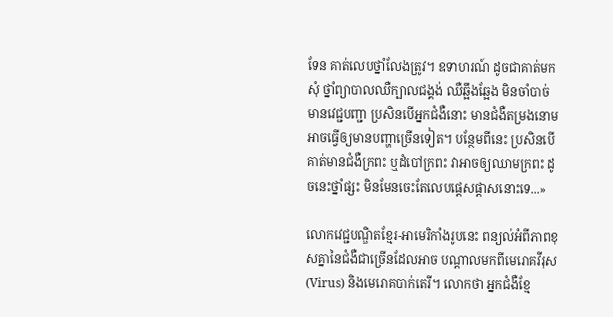ទែន គាត់លេបថ្នាំលែងត្រូវ។ ឧទាហរណ៍ ដូចជាគាត់មកសុំ ថ្នាំព្យាបាលឈឺក្បាលជង្គង់ ឈឺឆ្អឹងឆ្អែង មិនចាំបាច់មានវេជ្ជបញ្ជា ប្រសិនបើអ្នកជំងឺនោះ មានជំងឺតម្រងនោម អាចធ្វើឲ្យមានបញ្ហាច្រើនទៀត។ បន្ថែមពីនេះ ប្រសិនបើគាត់មានជំងឺក្រពះ ឬដំបៅក្រពះ វាអាចឲ្យឈាមក្រពះ ដូចនេះថ្នាំផ្សះ មិនមែនចេះតែលេបផ្តេសផ្តាសនោះទេ...»

លោកវេជ្ជបណ្ឌិតខ្មែរ-អាមេរិកាំងរូបនេះ ពន្យល់អំពីភាពខុសគ្នានៃជំងឺជាច្រើនដែលអាច បណ្តាលមកពីមេរោគវីរុស (Virus) និងមេរោគបាក់តេរី។ លោកថា អ្នកជំងឺខ្មែ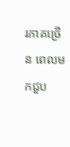រភាគច្រើន ពេលមកជួប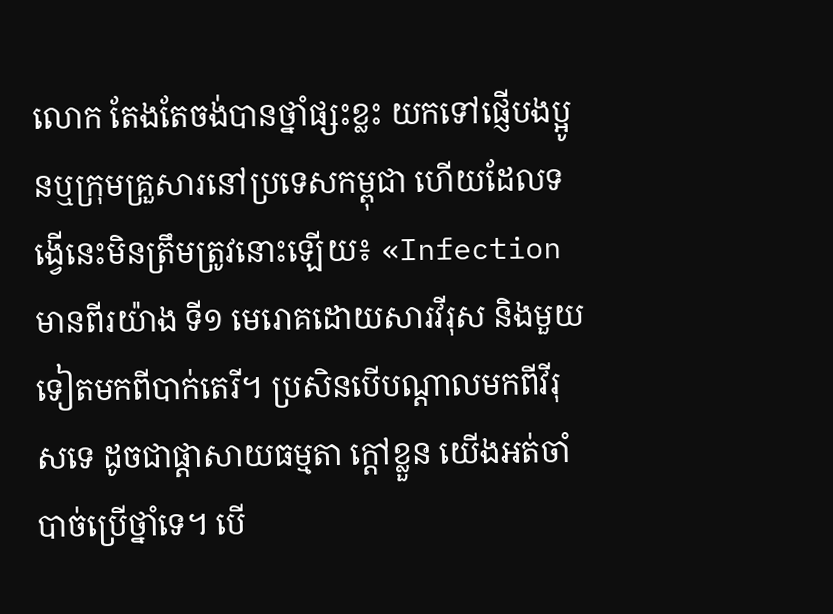លោក តែងតែចង់បានថ្នាំផ្សះខ្លះ យកទៅផ្ញើបងប្អូនឬក្រុមគ្រួសារនៅប្រទេសកម្ពុជា ហើយដែលទង្វើនេះមិនត្រឹមត្រូវនោះឡើយ៖ «Infection មានពីរយ៉ាង ទី១ មេរោគដោយសារវីរុស និងមួយទៀតមកពីបាក់តេរី។ ប្រសិនបើបណ្តាលមកពីវីរុសទេ ដូចជាផ្ដាសាយធម្មតា ក្តៅខ្លួន យើងអត់ចាំបាច់ប្រើថ្នាំទេ។ បើ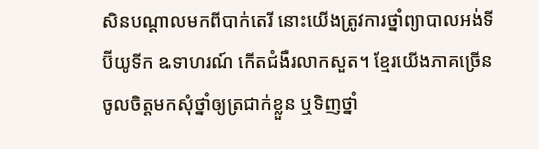សិនបណ្តាលមកពីបាក់តេរី នោះយើងត្រូវការថ្នាំព្យាបាលអង់ទីប៊ីយូទីក ឩទាហរណ៍ កើតជំងឺរលាកសួត។ ខ្មែរយើងភាគច្រើន ចូលចិត្តមកសុំថ្នាំឲ្យត្រជាក់ខ្លួន ឬទិញថ្នាំ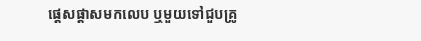ផ្តេសផ្តាសមកលេប ឬមួយទៅជួបគ្រូ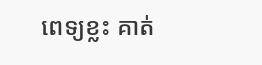ពេទ្យខ្លះ គាត់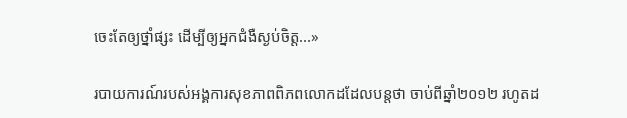ចេះតែឲ្យថ្នាំផ្សះ ដើម្បីឲ្យអ្នកជំងឺស្ងប់ចិត្ត...»

របាយការណ៍របស់អង្គការសុខភាពពិភពលោកដដែលបន្តថា ចាប់ពីឆ្នាំ២០១២ រហូតដ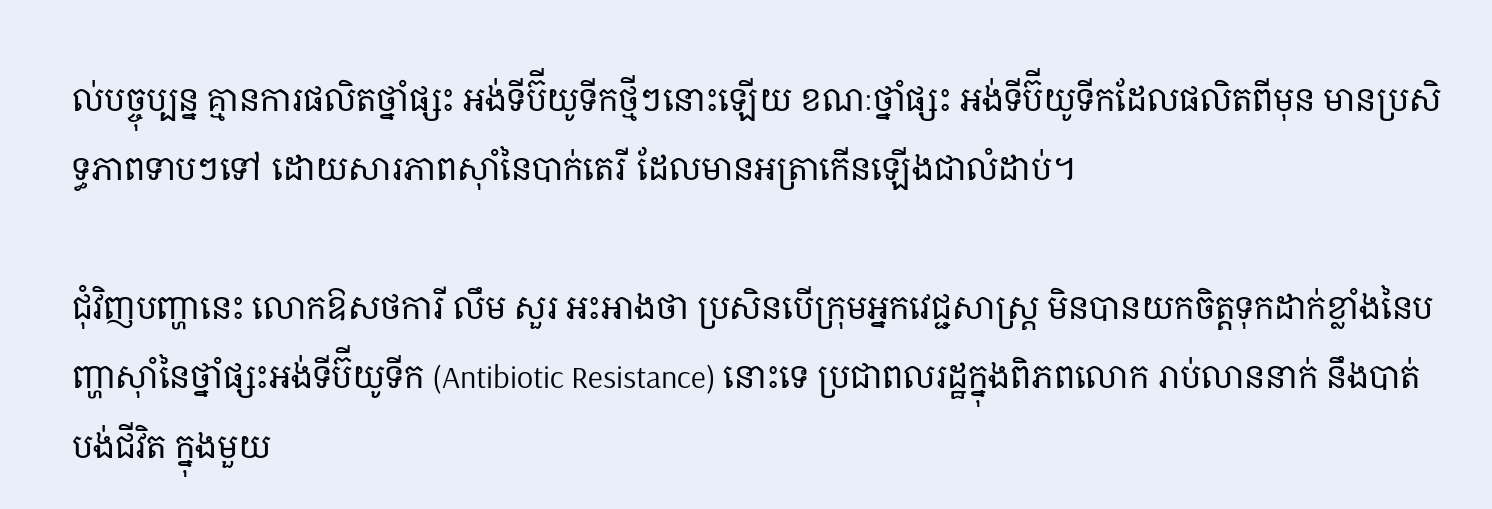ល់បច្ចុប្បន្ន គ្មានការផលិតថ្នាំផ្សះ អង់ទីប៊ីយូទីកថ្មីៗនោះឡើយ ខណៈថ្នាំផ្សះ អង់ទីប៊ីយូទីកដែលផលិតពីមុន មានប្រសិទ្ធភាពទាបៗទៅ ដោយសារភាពស៊ាំនៃបាក់តេរី ដែលមានអត្រាកើនឡើងជាលំដាប់។

ជុំវិញបញ្ហានេះ លោកឱសថការី លឹម សួរ អះអាងថា ប្រសិនបើក្រុមអ្នកវេជ្ជសាស្ត្រ មិនបានយកចិត្តទុកដាក់ខ្លាំងនៃបញ្ហាស៊ាំនៃថ្នាំផ្សះអង់ទីប៊ីយូទីក (Antibiotic Resistance) នោះទេ ប្រជាពលរដ្ឋក្នុងពិភពលោក រាប់លាននាក់ នឹងបាត់បង់ជីវិត ក្នុងមួយ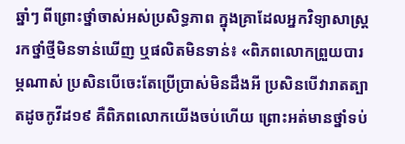ឆ្នាំៗ ពីព្រោះថ្នាំចាស់អស់ប្រសិទ្ធភាព ក្នុងគ្រាដែលអ្នកវិទ្យាសាស្ត្ររកថ្នាំថ្មីមិនទាន់ឃើញ ឬផលិតមិនទាន់៖ «ពិភពលោកព្រួយបារម្ភណាស់ ប្រសិនបើចេះតែប្រើប្រាស់មិនដឹងអី ប្រសិនបើវារាតត្បាតដូចកូវីដ១៩ គឺពិភពលោកយើងចប់ហើយ ព្រោះអត់មានថ្នាំទប់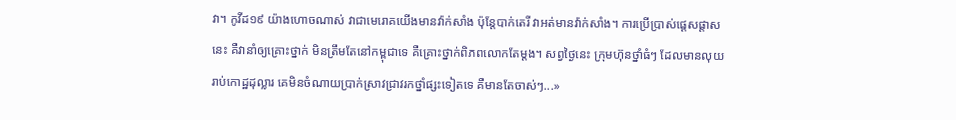វា។ កូវីដ១៩ យ៉ាងហោចណាស់ វាជាមេរោគយើងមានវ៉ាក់សាំង ប៉ុន្តែបាក់តេរី វាអត់មានវ៉ាក់សាំង។ ការប្រើប្រាស់ផ្តេសផ្តាសនេះ គឺវានាំឲ្យគ្រោះថ្នាក់ មិនត្រឹមតែនៅកម្ពុជាទេ គឺគ្រោះថ្នាក់ពិភពលោកតែម្តង។ សព្វថ្ងៃនេះ ក្រុមហ៊ុនថ្នាំធំៗ ដែលមានលុយរាប់កោដ្ឋដុល្លារ គេមិនចំណាយប្រាក់ស្រាវជ្រាវរកថ្នាំផ្សះទៀតទេ គឺមានតែចាស់ៗ...»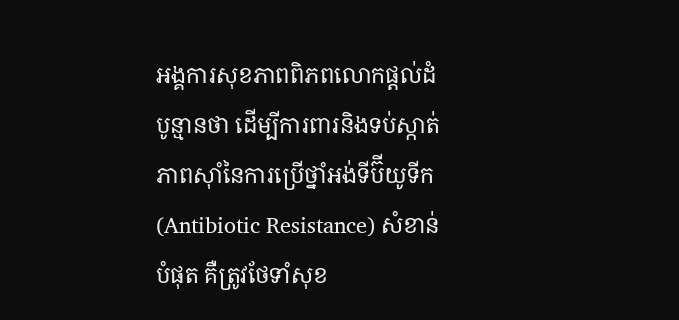អង្គការសុខភាពពិភពលោកផ្តល់ដំបូន្មានថា ដើម្បីការពារនិងទប់ស្កាត់ភាពស៊ាំនៃការប្រើថ្នាំអង់ទីប៊ីយូទីក (Antibiotic Resistance) សំខាន់បំផុត គឺត្រូវថែទាំសុខ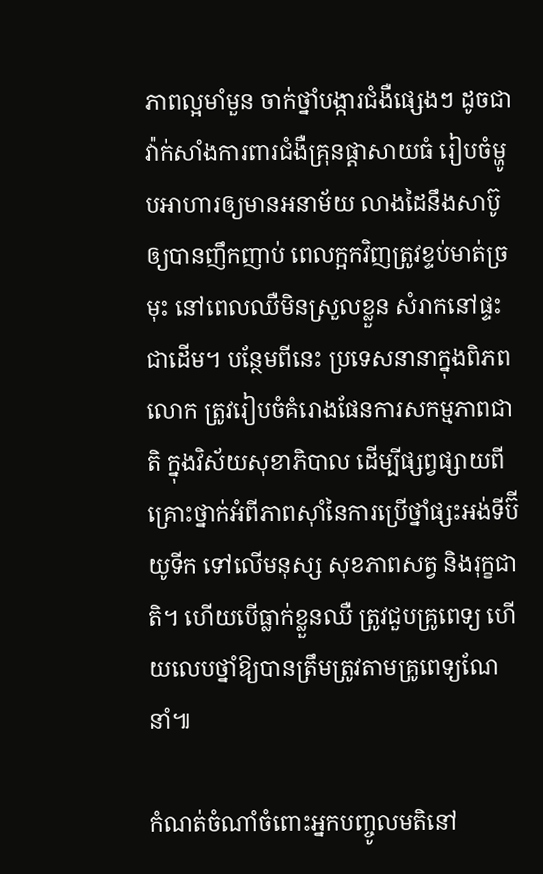ភាពល្អមាំមួន ចាក់ថ្នាំបង្ការជំងឺផ្សេងៗ ដូចជាវ៉ាក់សាំងការពារជំងឺគ្រុនផ្តាសាយធំ រៀបចំម្ហូបអាហារឲ្យមានអនាម័យ លាងដៃនឹងសាប៊ូឲ្យបានញឹកញាប់ ពេលក្អកវិញត្រូវខ្ទប់មាត់ច្រមុះ នៅពេលឈឺមិនស្រួលខ្លួន សំរាកនៅផ្ទះ ជាដើម។ បន្ថែមពីនេះ ប្រទេសនានាក្នុងពិភពលោក ត្រូវរៀបចំគំរោងផែនការសកម្មភាពជាតិ ក្នុងវិស័យសុខាភិបាល ដើម្បីផ្សព្វផ្សាយពីគ្រោះថ្នាក់អំពីភាពស៊ាំនៃការប្រើថ្នាំផ្សះអង់ទីប៊ីយូទីក ទៅលើមនុស្ស សុខភាពសត្វ និងរុក្ខជាតិ។ ហើយបើធ្លាក់ខ្លួនឈឺ ត្រូវជួបគ្រូពេទ្យ ហើយលេបថ្នាំឱ្យបានត្រឹមត្រូវតាមគ្រូពេទ្យណែនាំ៕

កំណត់ចំណាំចំពោះអ្នកបញ្ចូលមតិនៅ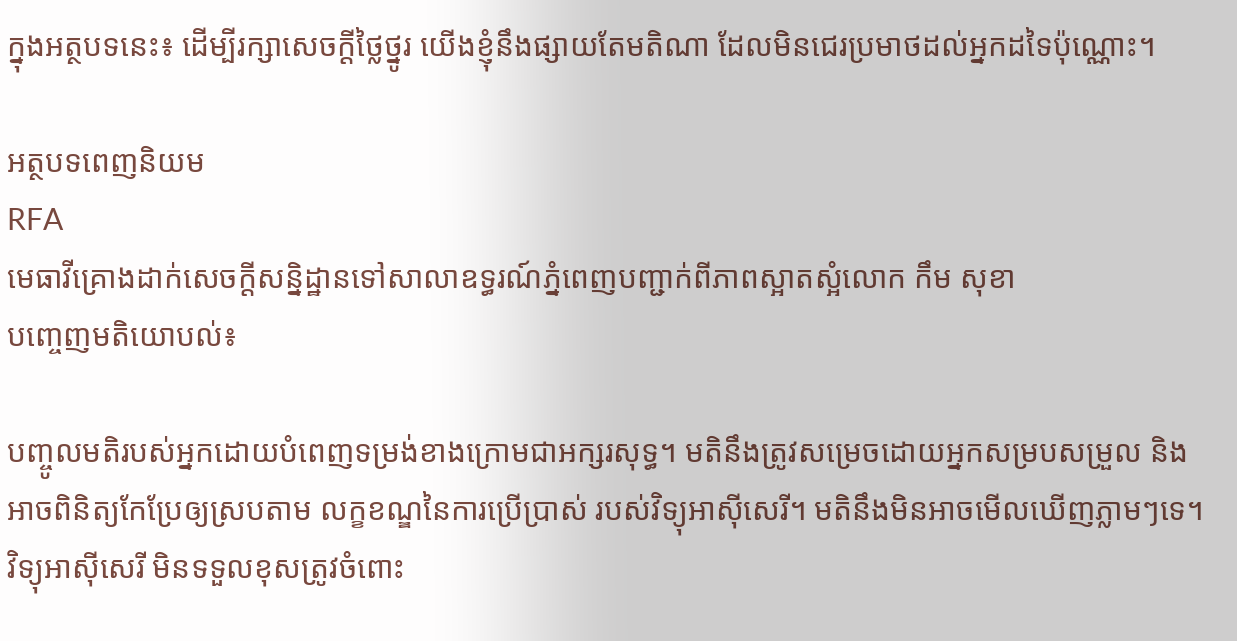ក្នុងអត្ថបទនេះ៖ ដើម្បីរក្សាសេចក្ដីថ្លៃថ្នូរ យើងខ្ញុំនឹងផ្សាយតែមតិណា ដែលមិនជេរប្រមាថដល់អ្នកដទៃប៉ុណ្ណោះ។

អត្ថបទពេញនិយម
RFA
មេធាវីគ្រោងដាក់សេចក្តីសន្និដ្ឋានទៅសាលាឧទ្ធរណ៍ភ្នំពេញបញ្ជាក់ពីភាពស្អាតស្អំលោក កឹម សុខា
បញ្ចេញមតិយោបល់៖

បញ្ចូលមតិរបស់អ្នកដោយបំពេញទម្រង់ខាងក្រោមជាអក្សរសុទ្ធ។ មតិនឹងត្រូវសម្រេចដោយអ្នកសម្របសម្រួល និងអាចពិនិត្យកែប្រែឲ្យស្របតាម លក្ខខណ្ឌនៃការប្រើប្រាស់ របស់វិទ្យុអាស៊ីសេរី។ មតិនឹងមិនអាចមើលឃើញភ្លាមៗទេ។ វិទ្យុអាស៊ីសេរី មិនទទួលខុសត្រូវចំពោះ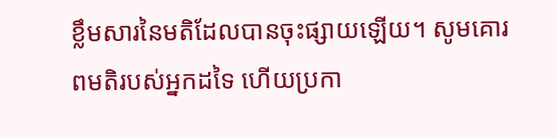ខ្លឹមសារនៃមតិដែលបានចុះផ្សាយឡើយ។ សូមគោរពមតិរបស់អ្នកដទៃ ហើយប្រកា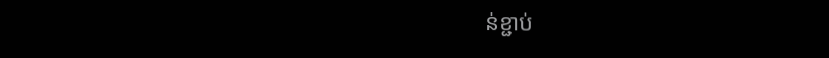ន់ខ្ជាប់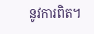នូវការពិត។